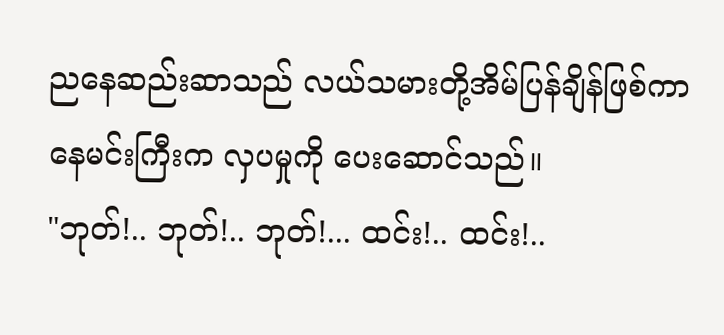ညနေဆည်းဆာသည် လယ်သမားတို့အိမ်ပြန်ချိန်ဖြစ်ကာ နေမင်းကြီးက လှပမှုကို ပေးဆောင်သည်။
"ဘုတ်!.. ဘုတ်!.. ဘုတ်!... ထင်း!.. ထင်း!..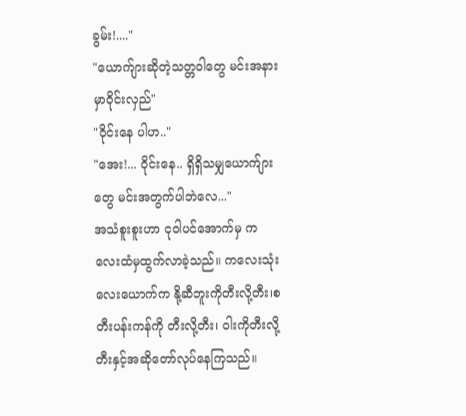ခွမ်း!...."
"ယောက်ျားဆိုတဲ့သတ္တဝါတွေ မင်းအနားမှာဝိုင်းလှည်"
"ဝိုင်းနေ ပါဟ.."
"အေး!... ဝိုင်းနေ.. ရှိရှိသမျှယောက်ျားတွေ မင်းအတွက်ပါဘဲလေ..."
အသံစူးစူးဟာ ငုဝါပင်အောက်မှ ကလေးထံမှထွက်လာခဲ့သည်။ ကလေးသုံးလေးယောက်က နို့ဆီဘူးကိုတီးလို့တီး၊စတီးပန်းကန်ကို တီးလို့တီး၊ ဝါးကိုတီးလို့တီးနှင့်အဆိုတော်လုပ်နေကြသည်။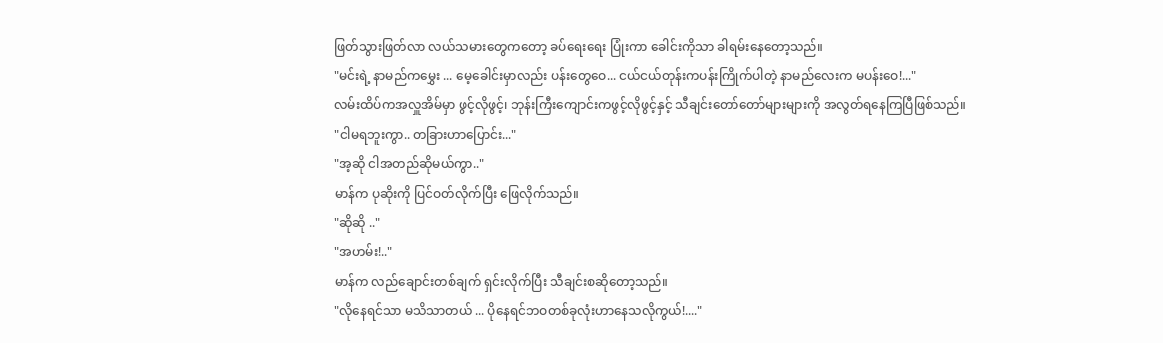ဖြတ်သွားဖြတ်လာ လယ်သမားတွေကတော့ ခပ်ရေးရေး ပြုံးကာ ခေါင်းကိုသာ ခါရမ်းနေတော့သည်။
"မင်းရဲ့ နာမည်ကမွှေး ... မေ့ခေါင်းမှာလည်း ပန်းတွေဝေ... ငယ်ငယ်တုန်းကပန်းကြိုက်ပါတဲ့ နာမည်လေးက မပန်းဝေ!..."
လမ်းထိပ်ကအလှူအိမ်မှာ ဖွင့်လိုဖွင့်၊ ဘုန်းကြီးကျောင်းကဖွင့်လိုဖွင့်နှင့် သီချင်းတော်တော်များများကို အလွတ်ရနေကြပြီဖြစ်သည်။
"ငါမရဘူးကွာ.. တခြားဟာပြောင်း..."
"အ့ဆို ငါအတည်ဆိုမယ်ကွာ.."
မာန်က ပုဆိုးကို ပြင်ဝတ်လိုက်ပြီး ဖြေလိုက်သည်။
"ဆိုဆို .."
"အဟမ်း!.."
မာန်က လည်ချောင်းတစ်ချက် ရှင်းလိုက်ပြီး သီချင်းစဆိုတော့သည်။
"လိုနေရင်သာ မသိသာတယ် ... ပိုနေရင်ဘဝတစ်ခုလုံးဟာနေသလိုကွယ်!...."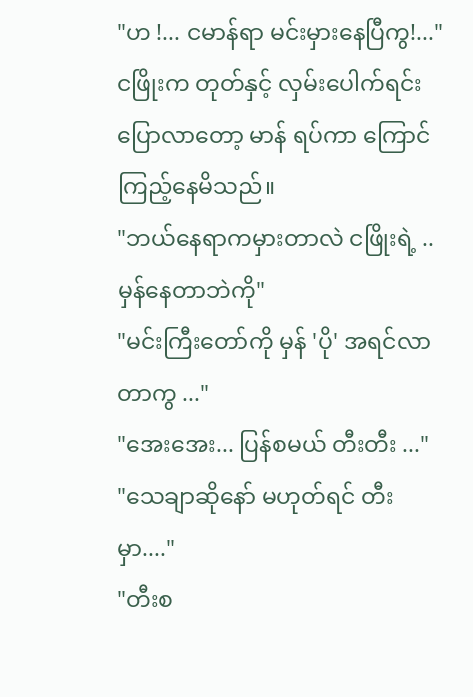"ဟ !... ငမာန်ရာ မင်းမှားနေပြီကွ!..."
ငဖြိုးက တုတ်နှင့် လှမ်းပေါက်ရင်းပြောလာတော့ မာန် ရပ်ကာ ကြောင်ကြည့်နေမိသည်။
"ဘယ်နေရာကမှားတာလဲ ငဖြိုးရဲ့ ..မှန်နေတာဘဲကို"
"မင်းကြီးတော်ကို မှန် 'ပို' အရင်လာတာကွ ..."
"အေးအေး... ပြန်စမယ် တီးတီး ..."
"သေချာဆိုနော် မဟုတ်ရင် တီးမှာ...."
"တီးစ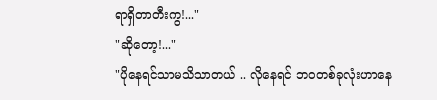ရာရှိတာတီးကွ!..."
"ဆိုတော့!..."
"ပိုနေရင်သာမသိသာတယ် .. လိုနေရင် ဘဝတစ်ခုလုံးဟာနေ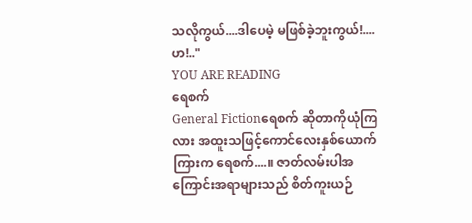သလိုကွယ်....ဒါပေမဲ့ မဖြစ်ခဲ့ဘူးကွယ်!....ဟ!.."
YOU ARE READING
ရေစက်
General Fictionရေစက် ဆိုတာကိုယုံကြလား အထူးသဖြင့်ကောင်လေးနှစ်ယောက်ကြားက ရေစက်....။ ဇာတ်လမ်းပါအကြောင်းအရာများသည် စိတ်ကူးယဉ်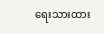ရေးသားထား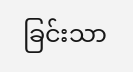ခြင်းသာ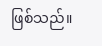ဖြစ်သည်။